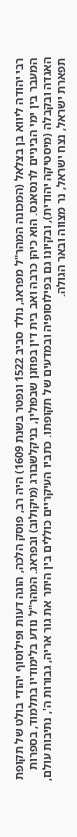רבי יהודה ליווא בן בצלאל (המכונה המהר"ל מפראג, נולד סביב 1522 ונפטר בשנת 1609) היה רב, פוסק הלכה, הוגה דעות ופילוסוף יהודי בולט של תקופת המעבר בין ימי הביניים לרנסאנס. הוא כיהן כרבה ואב בית דין בפוזנן שבפולין, בניקלשבורג (מיקולוב) ובפראג. המהר"ל נודע בלימודיו בתלמוד, בספרות האגדה ובקבלה (מיסטיקה יהודית), ובקיונו גם בפילוסופיה ובמדעים של תקופתו. כתביו העיקריים כוללים בין היתר את גור אריה, גבורות ה', נתיבות עולם, תפארת ישראל, נצח ישראל, נר מצווה ובאר הגולה.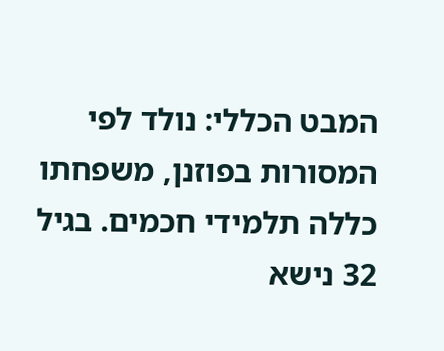המבט הכללי: נולד לפי המסורות בפוזנן, משפחתו כללה תלמידי חכמים. בגיל 32 נישא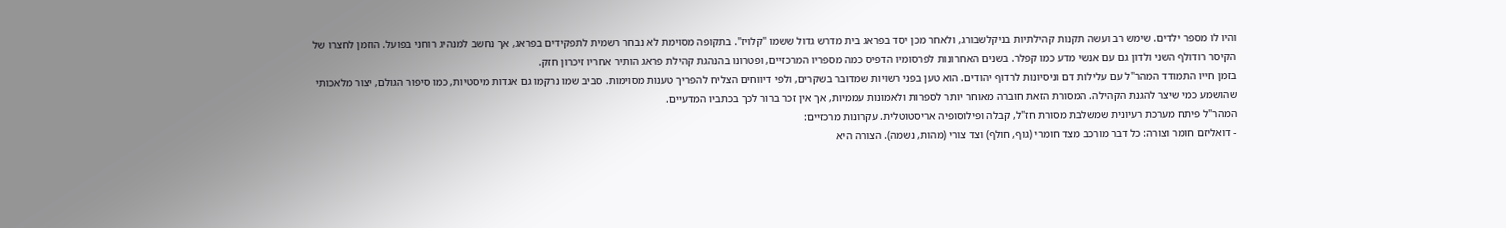והיו לו מספר ילדים. שימש רב ועשה תקנות קהילתיות בניקלשבורג, ולאחר מכן יסד בפראג בית מדרש גדול ששמו "קלויז". בתקופה מסוימת לא נבחר רשמית לתפקידים בפראג, אך נחשב למנהיג רוחני בפועל. הוזמן לחצרו של הקיסר רודולף השני ולדון גם עם אנשי מדע כמו קפלר. בשנים האחרונות לפרסומיו הדפיס כמה מספריו המרכזיים, ופטרונו בהנהגת קהילת פראג הותיר אחריו זיכרון חזק.
בזמן חייו התמודד המהר"ל עם עלילות דם וניסיונות לרדוף יהודים. הוא טען בפני רשויות שמדובר בשקרים, ולפי דיווחים הצליח להפריך טענות מסוימות. סביב שמו נרקמו גם אגדות מיסטיות, כמו סיפור הגולם, יצור מלאכותי שהושמע כמי שיצר להגנת הקהילה. המסורת הזאת חוברה מאוחר יותר לספרות ולאמונות עממיות, אך אין זכר ברור לכך בכתביו המדעיים.
המהר"ל פיתח מערכת רעיונית שמשלבת מסורת חז"ל, קבלה ופילוסופיה אריסטוטלית. עקרונות מרכזיים:
- דואליזם חומר וצורה: כל דבר מורכב מצד חומרי (גוף, חולף) וצד צורי (מהות, נשמה). הצורה היא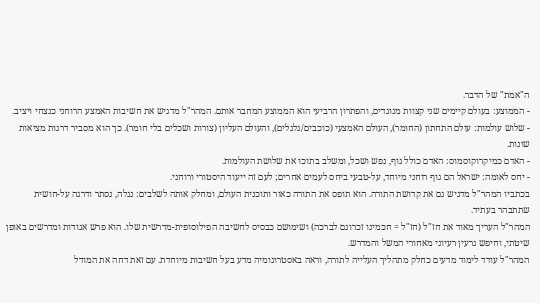ה"אמת" של הדבר.
- הממוצע: בעולם קיימים שני קצוות מנוגדים, והפתרון הרביעי הוא הממוצע המחבר אותם. המהר"ל מדגיש את חשיבות האמצע הרוחני כנצחי ויציב.
- שלוש עולמות: עולם התחתון (החומר), העולם האמצעי (כוכבים/גלגלים), והעולם העליון (צורות ושכלים בלי חומר). כך הוא מסביר דרגות מציאות שונות.
- האדם כמיקרוקוסמוס: האדם כולל גוף, נפש ושכל, ומשלב בתוכו את שלושת העולמות.
- יחס לאומה: ישראל הם גוף רוחני מיוחד, על-טבעי ביחס לעמים אחרים; לעם זה ייעוד היסטורי ורוחני.
בכתביו המהר"ל מדגיש גם את קדושת התורה. הוא תופס את התורה כאור ותוכנית העולם, ומחלק אותה לשלבים: נגלה, נסתר ודרגה על-חושית שתתבהר בעתיד.
המהר"ל העריך מאוד את חז"ל (חז"ל = חכמינו זכרונם לברכה) ושימושם כבסיס לחשיבה הפילוסופית-מדרשית שלו. הוא פרש אגודות ומדרשים באופן שיטתי, וחיפש גרעין רעיוני מאחורי המשל והמדרש.
המהר"ל עודד לימוד מדעים כחלק מתהליך העלייה לתורה, וראה באסטרונומיה מדע בעל חשיבות מיוחדת. עם זאת דחה את המודל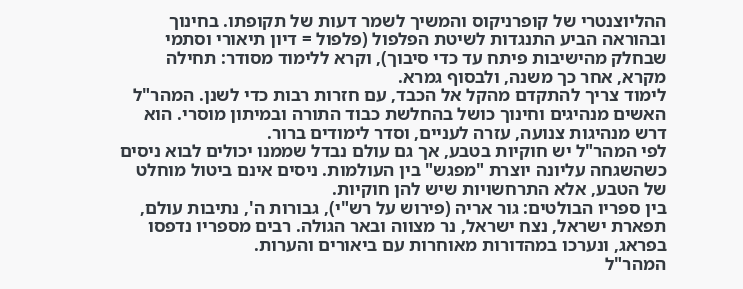ההליוצנטרי של קופרניקוס והמשיך לשמר דעות של תקופתו. בחינוך ובהוראה הביע התנגדות לשיטת הפלפול (פלפול = דיון תיאורי וסתמי שבחלק מהישיבות פיתח עד כדי סיבוך), וקרא ללימוד מסודר: תחילה מקרא, אחר כך משנה, ולבסוף גמרא.
לימוד צריך להתקדם מהקל אל הכבד, עם חזרות רבות כדי לשנן. המהר"ל האשים מנהיגים וחינוך כושל בהחלשת כבוד התורה ובמיתון מוסרי. הוא דרש מנהיגות צנועה, עזרה לעניים, וסדר לימודים ברור.
לפי המהר"ל יש חוקיות בטבע, אך גם עולם נבדל שממנו יכולים לבוא ניסים כשהשגחה עליונה יוצרת "מפגש" בין העולמות. ניסים אינם ביטול מוחלט של הטבע, אלא התרחשויות שיש להן חוקיות.
בין ספריו הבולטים: גור אריה (פירוש על רש"י), גבורות ה', נתיבות עולם, תפארת ישראל, נצח ישראל, נר מצווה ובאר הגולה. רבים מספריו נדפסו בפראג, ונערכו במהדורות מאוחרות עם ביאורים והערות.
המהר"ל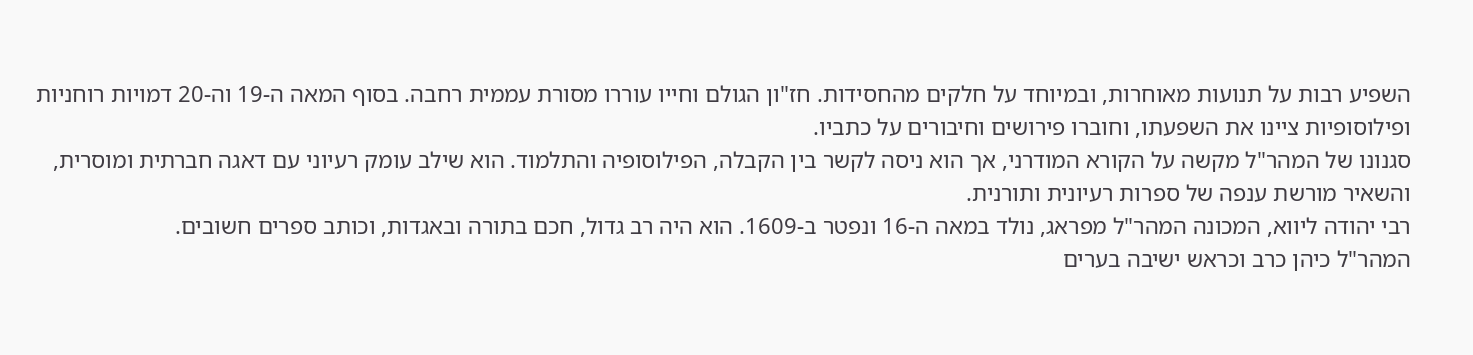השפיע רבות על תנועות מאוחרות, ובמיוחד על חלקים מהחסידות. חז"ון הגולם וחייו עוררו מסורת עממית רחבה. בסוף המאה ה-19 וה-20 דמויות רוחניות ופילוסופיות ציינו את השפעתו, וחוברו פירושים וחיבורים על כתביו.
סגנונו של המהר"ל מקשה על הקורא המודרני, אך הוא ניסה לקשר בין הקבלה, הפילוסופיה והתלמוד. הוא שילב עומק רעיוני עם דאגה חברתית ומוסרית, והשאיר מורשת ענפה של ספרות רעיונית ותורנית.
רבי יהודה ליווא, המכונה המהר"ל מפראג, נולד במאה ה-16 ונפטר ב-1609. הוא היה רב גדול, חכם בתורה ובאגדות, וכותב ספרים חשובים.
המהר"ל כיהן כרב וכראש ישיבה בערים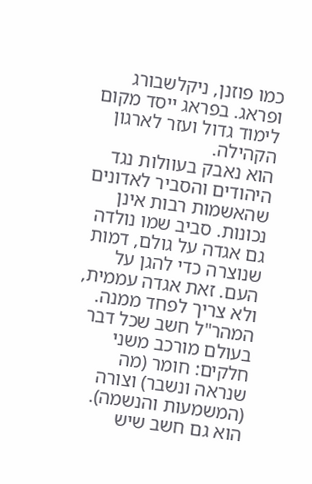כמו פוזנן, ניקלשבורג ופראג. בפראג ייסד מקום לימוד גדול ועזר לארגון הקהילה.
הוא נאבק בעוולות נגד היהודים והסביר לאדונים שהאשמות רבות אינן נכונות. סביב שמו נולדה גם אגדה על גולם, דמות שנוצרה כדי להגן על העם. זאת אגדה עממית, ולא צריך לפחד ממנה.
המהר"ל חשב שכל דבר בעולם מורכב משני חלקים: חומר (מה שנראה ונשבר) וצורה (המשמעות והנשמה). הוא גם חשב שיש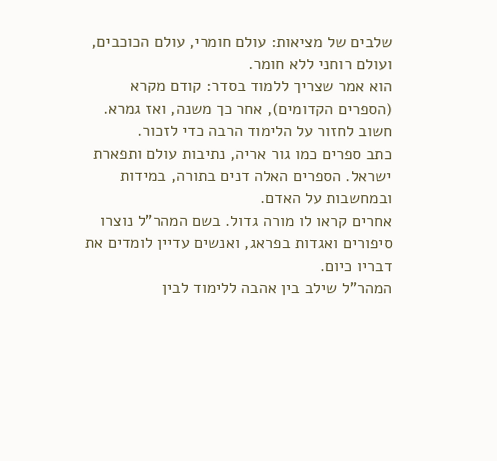שלבים של מציאות: עולם חומרי, עולם הכוכבים, ועולם רוחני ללא חומר.
הוא אמר שצריך ללמוד בסדר: קודם מקרא (הספרים הקדומים), אחר כך משנה, ואז גמרא. חשוב לחזור על הלימוד הרבה כדי לזכור.
כתב ספרים כמו גור אריה, נתיבות עולם ותפארת ישראל. הספרים האלה דנים בתורה, במידות ובמחשבות על האדם.
אחרים קראו לו מורה גדול. בשם המהר"ל נוצרו סיפורים ואגדות בפראג, ואנשים עדיין לומדים את דבריו כיום.
המהר"ל שילב בין אהבה ללימוד לבין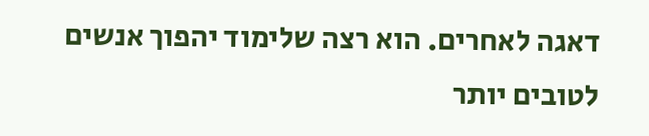דאגה לאחרים. הוא רצה שלימוד יהפוך אנשים לטובים יותר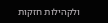ולקהילות חזקות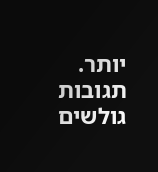יותר.
תגובות גולשים